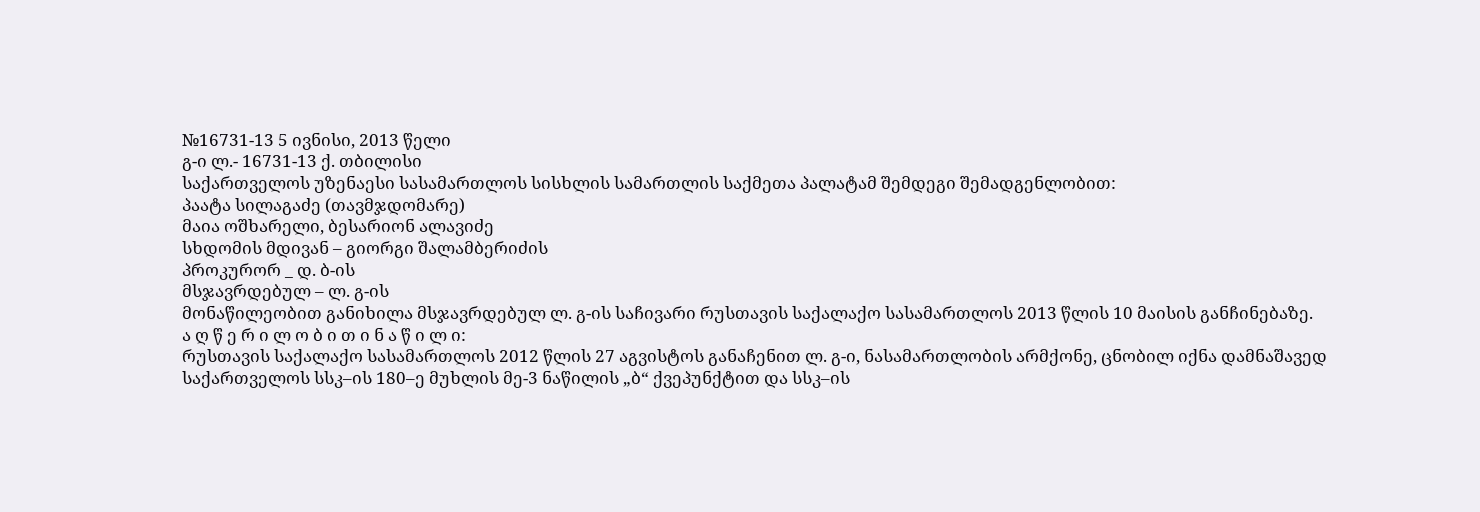№16731-13 5 ივნისი, 2013 წელი
გ-ი ლ.- 16731-13 ქ. თბილისი
საქართველოს უზენაესი სასამართლოს სისხლის სამართლის საქმეთა პალატამ შემდეგი შემადგენლობით:
პაატა სილაგაძე (თავმჯდომარე)
მაია ოშხარელი, ბესარიონ ალავიძე
სხდომის მდივან – გიორგი შალამბერიძის
პროკურორ _ დ. ბ-ის
მსჯავრდებულ – ლ. გ-ის
მონაწილეობით განიხილა მსჯავრდებულ ლ. გ-ის საჩივარი რუსთავის საქალაქო სასამართლოს 2013 წლის 10 მაისის განჩინებაზე.
ა ღ წ ე რ ი ლ ო ბ ი თ ი ნ ა წ ი ლ ი:
რუსთავის საქალაქო სასამართლოს 2012 წლის 27 აგვისტოს განაჩენით ლ. გ-ი, ნასამართლობის არმქონე, ცნობილ იქნა დამნაშავედ საქართველოს სსკ–ის 180–ე მუხლის მე-3 ნაწილის „ბ“ ქვეპუნქტით და სსკ–ის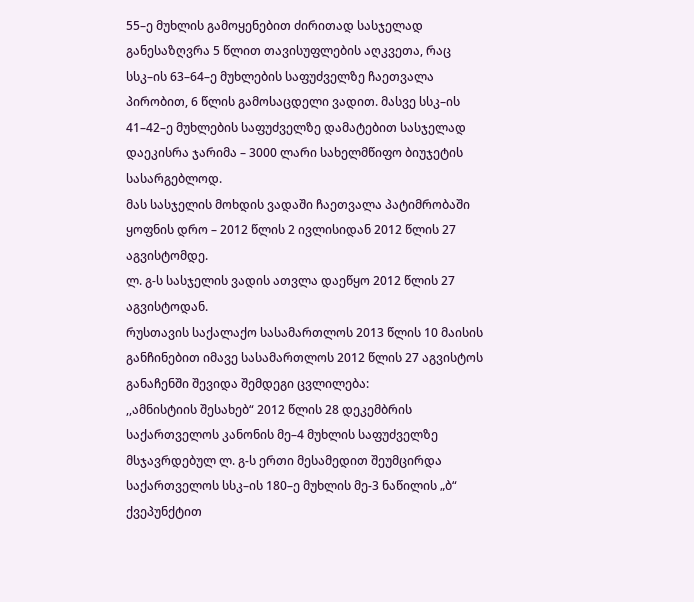55–ე მუხლის გამოყენებით ძირითად სასჯელად განესაზღვრა 5 წლით თავისუფლების აღკვეთა, რაც სსკ–ის 63–64–ე მუხლების საფუძველზე ჩაეთვალა პირობით, 6 წლის გამოსაცდელი ვადით. მასვე სსკ–ის 41–42–ე მუხლების საფუძველზე დამატებით სასჯელად დაეკისრა ჯარიმა – 3000 ლარი სახელმწიფო ბიუჯეტის სასარგებლოდ.
მას სასჯელის მოხდის ვადაში ჩაეთვალა პატიმრობაში ყოფნის დრო – 2012 წლის 2 ივლისიდან 2012 წლის 27 აგვისტომდე.
ლ. გ-ს სასჯელის ვადის ათვლა დაეწყო 2012 წლის 27 აგვისტოდან.
რუსთავის საქალაქო სასამართლოს 2013 წლის 10 მაისის განჩინებით იმავე სასამართლოს 2012 წლის 27 აგვისტოს განაჩენში შევიდა შემდეგი ცვლილება:
,,ამნისტიის შესახებ“ 2012 წლის 28 დეკემბრის საქართველოს კანონის მე–4 მუხლის საფუძველზე მსჯავრდებულ ლ. გ-ს ერთი მესამედით შეუმცირდა საქართველოს სსკ–ის 180–ე მუხლის მე-3 ნაწილის „ბ“ ქვეპუნქტით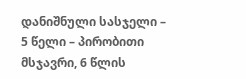დანიშნული სასჯელი – 5 წელი – პირობითი მსჯავრი, 6 წლის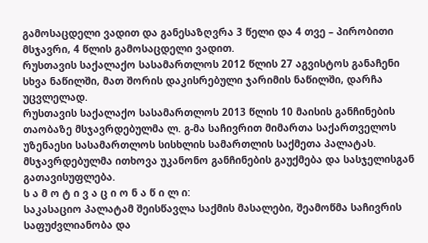გამოსაცდელი ვადით და განესაზღვრა 3 წელი და 4 თვე – პირობითი მსჯავრი, 4 წლის გამოსაცდელი ვადით.
რუსთავის საქალაქო სასამართლოს 2012 წლის 27 აგვისტოს განაჩენი სხვა ნაწილში, მათ შორის დაკისრებული ჯარიმის ნაწილში, დარჩა უცვლელად.
რუსთავის საქალაქო სასამართლოს 2013 წლის 10 მაისის განჩინების თაობაზე მსჯავრდებულმა ლ. გ-მა საჩივრით მიმართა საქართველოს უზენაესი სასამართლოს სისხლის სამართლის საქმეთა პალატას.
მსჯავრდებულმა ითხოვა უკანონო განჩინების გაუქმება და სასჯელისგან გათავისუფლება.
ს ა მ ო ტ ი ვ ა ც ი ო ნ ა წ ი ლ ი:
საკასაციო პალატამ შეისწავლა საქმის მასალები, შეამოწმა საჩივრის საფუძვლიანობა და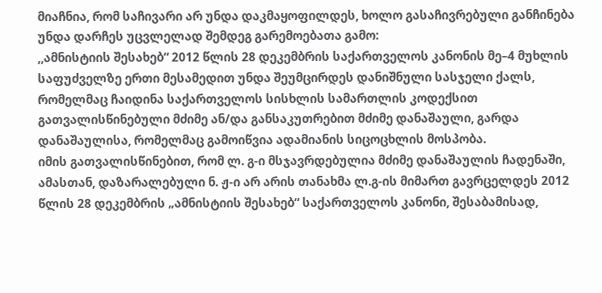მიაჩნია, რომ საჩივარი არ უნდა დაკმაყოფილდეს, ხოლო გასაჩივრებული განჩინება უნდა დარჩეს უცვლელად შემდეგ გარემოებათა გამო:
,,ამნისტიის შესახებ“ 2012 წლის 28 დეკემბრის საქართველოს კანონის მე–4 მუხლის საფუძველზე ერთი მესამედით უნდა შეუმცირდეს დანიშნული სასჯელი ქალს, რომელმაც ჩაიდინა საქართველოს სისხლის სამართლის კოდექსით გათვალისწინებული მძიმე ან/და განსაკუთრებით მძიმე დანაშაული, გარდა დანაშაულისა, რომელმაც გამოიწვია ადამიანის სიცოცხლის მოსპობა.
იმის გათვალისწინებით, რომ ლ. გ-ი მსჯავრდებულია მძიმე დანაშაულის ჩადენაში, ამასთან, დაზარალებული ნ. ჟ-ი არ არის თანახმა ლ.გ-ის მიმართ გავრცელდეს 2012 წლის 28 დეკემბრის „ამნისტიის შესახებ“ საქართველოს კანონი, შესაბამისად,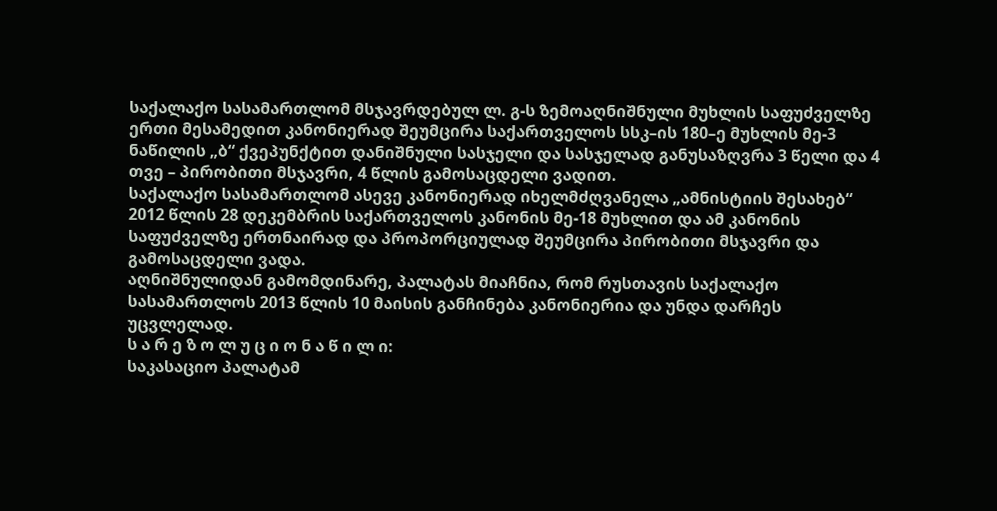საქალაქო სასამართლომ მსჯავრდებულ ლ. გ-ს ზემოაღნიშნული მუხლის საფუძველზე ერთი მესამედით კანონიერად შეუმცირა საქართველოს სსკ–ის 180–ე მუხლის მე-3 ნაწილის „ბ“ ქვეპუნქტით დანიშნული სასჯელი და სასჯელად განუსაზღვრა 3 წელი და 4 თვე – პირობითი მსჯავრი, 4 წლის გამოსაცდელი ვადით.
საქალაქო სასამართლომ ასევე კანონიერად იხელმძღვანელა „ამნისტიის შესახებ“ 2012 წლის 28 დეკემბრის საქართველოს კანონის მე-18 მუხლით და ამ კანონის საფუძველზე ერთნაირად და პროპორციულად შეუმცირა პირობითი მსჯავრი და გამოსაცდელი ვადა.
აღნიშნულიდან გამომდინარე, პალატას მიაჩნია, რომ რუსთავის საქალაქო სასამართლოს 2013 წლის 10 მაისის განჩინება კანონიერია და უნდა დარჩეს უცვლელად.
ს ა რ ე ზ ო ლ უ ც ი ო ნ ა წ ი ლ ი:
საკასაციო პალატამ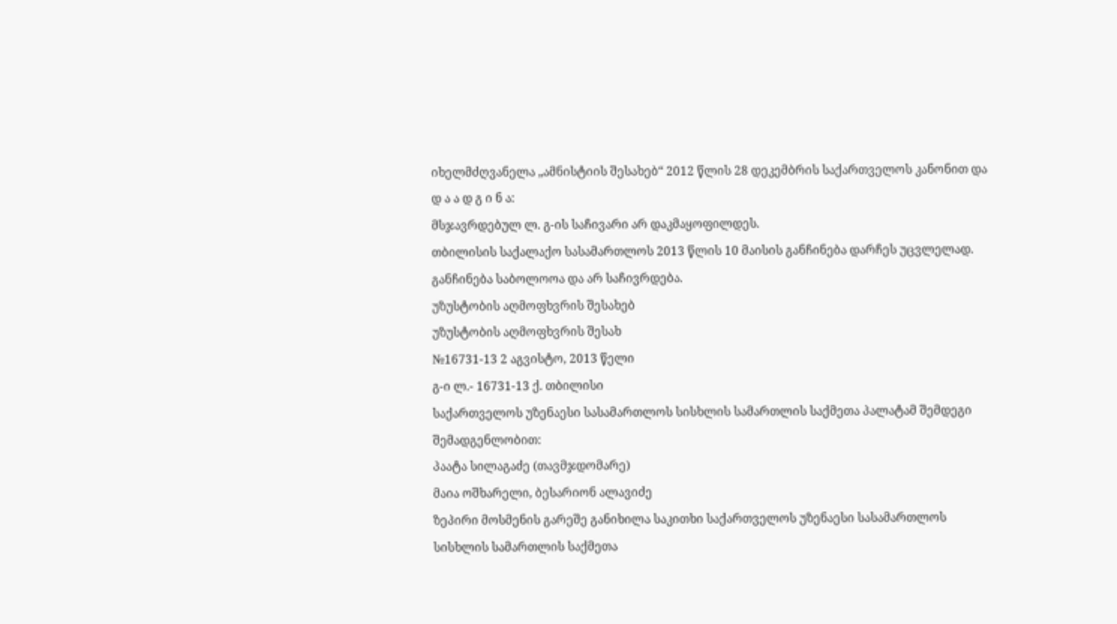იხელმძღვანელა „ამნისტიის შესახებ“ 2012 წლის 28 დეკემბრის საქართველოს კანონით და
დ ა ა დ გ ი ნ ა:
მსჯავრდებულ ლ. გ-ის საჩივარი არ დაკმაყოფილდეს.
თბილისის საქალაქო სასამართლოს 2013 წლის 10 მაისის განჩინება დარჩეს უცვლელად.
განჩინება საბოლოოა და არ საჩივრდება.
უზუსტობის აღმოფხვრის შესახებ
უზუსტობის აღმოფხვრის შესახ
№16731-13 2 აგვისტო, 2013 წელი
გ-ი ლ.- 16731-13 ქ. თბილისი
საქართველოს უზენაესი სასამართლოს სისხლის სამართლის საქმეთა პალატამ შემდეგი შემადგენლობით:
პაატა სილაგაძე (თავმჯდომარე)
მაია ოშხარელი, ბესარიონ ალავიძე
ზეპირი მოსმენის გარეშე განიხილა საკითხი საქართველოს უზენაესი სასამართლოს სისხლის სამართლის საქმეთა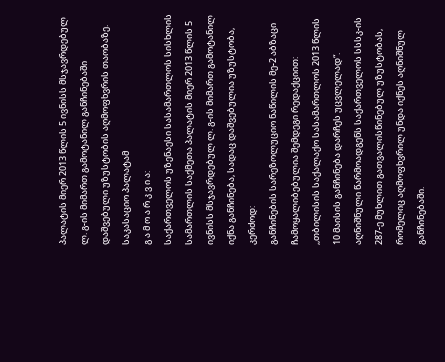პალატის მიერ 2013 წლის 5 ივნისს მსჯავრდებულ ლ. გ-ის მიმართ გამოტანილ განჩინებაში დაშვებული უზუსტობის აღმოფხვრის თაობაზე.
საკასაციო პალატამ
გ ა მ ო ა რ კ ვ ი ა:
საქართველოს უზენაესი სასამართლოს სისხლის სამართლის საქმეთა პალატის მიერ 2013 წლის 5 ივნისს მსჯავრდებულ ლ. გ-ის მიმართ გამოტანილ იქნა განჩინება, სადაც დაშვებულია უზუსტობა, კერძოდ:
განჩინების სარეზოლუციო ნაწილის მე-2 აბზაცი ჩამოყალიბებულია შემდეგი რედაქციით: ,,თბილისის საქალაქო სასამართლოს 2013 წლის 10 მაისის განჩინება დარჩეს უცვლელად“.
აღნიშნული წარმოადგენს საქართველოს სსსკ-ის 287-ე მუხლით გათვალისწინებულ უზუსტობას, რომელიც აღმოფხვრილ უნდა იქნეს აღნიშნულ განჩინებაში.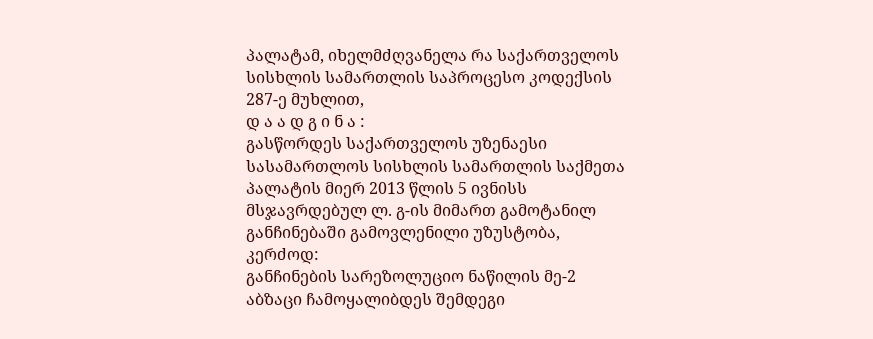პალატამ, იხელმძღვანელა რა საქართველოს სისხლის სამართლის საპროცესო კოდექსის 287-ე მუხლით,
დ ა ა დ გ ი ნ ა :
გასწორდეს საქართველოს უზენაესი სასამართლოს სისხლის სამართლის საქმეთა პალატის მიერ 2013 წლის 5 ივნისს მსჯავრდებულ ლ. გ-ის მიმართ გამოტანილ განჩინებაში გამოვლენილი უზუსტობა, კერძოდ:
განჩინების სარეზოლუციო ნაწილის მე-2 აბზაცი ჩამოყალიბდეს შემდეგი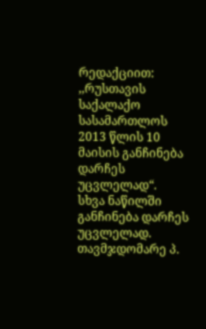რედაქციით: ,,რუსთავის საქალაქო სასამართლოს 2013 წლის 10 მაისის განჩინება დარჩეს უცვლელად“.
სხვა ნაწილში განჩინება დარჩეს უცვლელად.
თავმჯდომარე პ.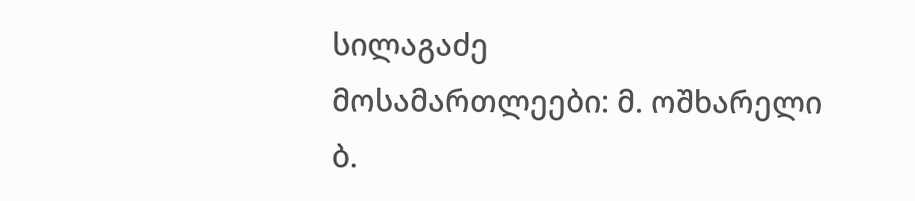სილაგაძე
მოსამართლეები: მ. ოშხარელი
ბ.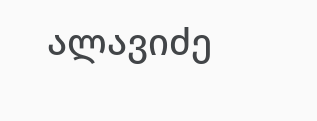ალავიძე